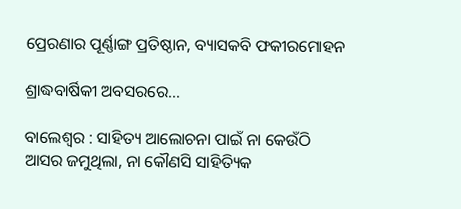ପ୍ରେରଣାର ପୂର୍ଣ୍ଣାଙ୍ଗ ପ୍ରତିଷ୍ଠାନ, ବ୍ୟାସକବି ଫକୀରମୋହନ

ଶ୍ରାଦ୍ଧବାର୍ଷିକୀ ଅବସରରେ...

ବାଲେଶ୍ବର : ସାହିତ୍ୟ ଆଲୋଚନା ପାଇଁ ନା କେଉଁଠି ଆସର ଜମୁଥିଲା, ନା କୌଣସି ସାହିତ୍ୟିକ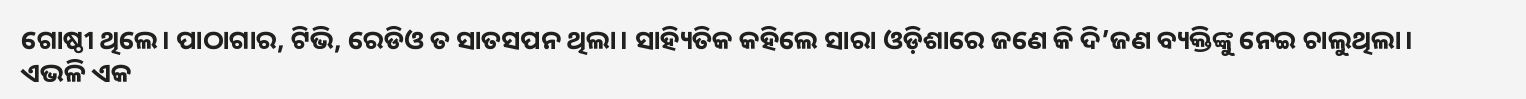ଗୋଷ୍ଠୀ ଥିଲେ। ପାଠାଗାର, ଟିଭି, ରେଡିଓ ତ ସାତସପନ ଥିଲା। ସାହ୍ୟିତିକ କହିଲେ ସାରା ଓଡ଼ିଶାରେ ଜଣେ କି ଦି’ଜଣ ବ୍ୟକ୍ତିଙ୍କୁ ନେଇ ଚାଲୁଥିଲା। ଏଭଳି ଏକ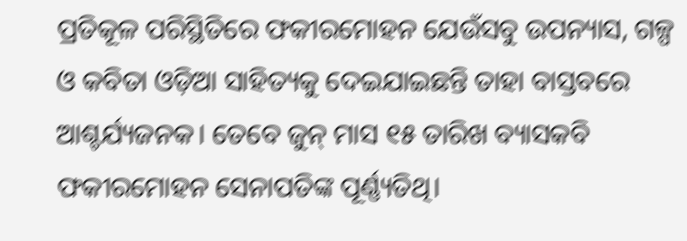ପ୍ରତିକୂଳ ପରିସ୍ଥିତିରେ ଫକୀରମୋହନ ଯେଉଁସବୁ ଉପନ୍ୟାସ, ଗଳ୍ପ ଓ କବିତା ଓଡ଼ିଆ ସାହିତ୍ୟକୁ ଦେଇଯାଇଛନ୍ତି ତାହା ବାସ୍ତବରେ ଆଶ୍ଚର୍ଯ୍ୟଜନକ। ତେବେ ଜୁନ୍‌ ମାସ ୧୫ ତାରିଖ ବ୍ୟାସକବି ଫକୀରମୋହନ ସେନାପତିଙ୍କ ପୂର୍ଣ୍ଣ୍ୟତିଥି।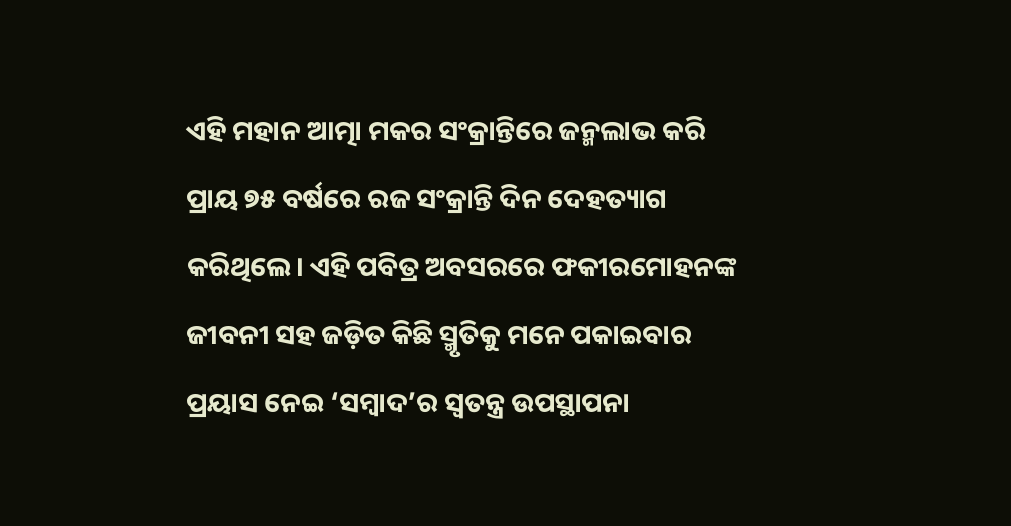ଏହି ମହାନ ଆତ୍ମା ମକର ସଂକ୍ରାନ୍ତିରେ ଜନ୍ମଲାଭ କରି ପ୍ରାୟ ୭୫ ବର୍ଷରେ ରଜ ସଂକ୍ରାନ୍ତି ଦିନ ଦେହତ୍ୟାଗ କରିଥିଲେ। ଏହି ପବିତ୍ର ଅବସରରେ ଫକୀରମୋହନଙ୍କ ଜୀବନୀ ସହ ଜଡ଼ିତ କିଛି ସ୍ମୃତିକୁ ମନେ ପକାଇବାର ପ୍ରୟାସ ନେଇ ‘ସମ୍ବାଦ’ର ସ୍ବତନ୍ତ୍ର ଉପସ୍ଥାପନ‌ା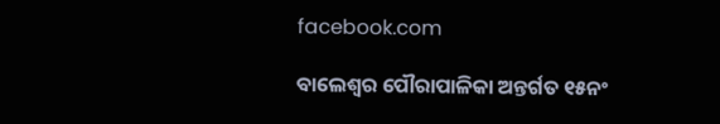facebook.com

ବାଲେଶ୍ବର ପୌରାପାଳିକା ଅନ୍ତର୍ଗତ ୧୫ନଂ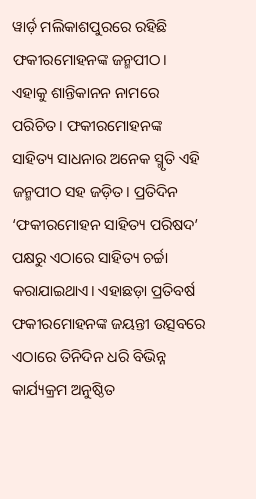ୱାର୍ଡ଼ ମଲିକାଶପୁରରେ ରହିଛି ଫକୀରମୋହନଙ୍କ ଜନ୍ମପୀଠ। ଏହାକୁ ଶାନ୍ତିକାନନ ନାମରେ ପରିଚିତ। ଫକୀରମୋହନଙ୍କ ସାହିତ୍ୟ ସାଧନାର ଅନେକ ସ୍ମୃତି ଏହି ଜନ୍ମପୀଠ ସହ ଜଡ଼ିତ। ପ୍ରତିଦିନ ‘ଫକୀରମୋହନ ସାହିତ୍ୟ ପରିଷଦ’ ପକ୍ଷରୁ ଏଠାରେ ସାହିତ୍ୟ ଚର୍ଚ୍ଚା କରାଯାଇଥା‌ଏ। ଏହାଛଡ଼ା ପ୍ରତିବର୍ଷ ଫକୀରମୋହନଙ୍କ ଜୟନ୍ତୀ ଉତ୍ସବରେ ଏଠାରେ ତିନିଦିନ ଧରି ବିଭିନ୍ନ କାର୍ଯ୍ୟକ୍ରମ ଅନୁଷ୍ଠିତ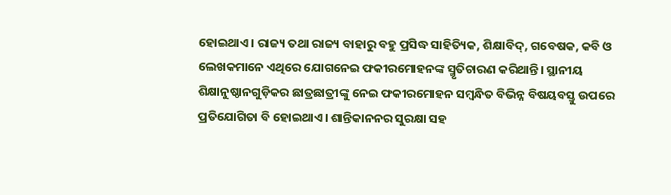ହୋଇଥାଏ। ରାଜ୍ୟ ତଥା ରାଜ୍ୟ ବାହାରୁ ବହୁ ପ୍ରସିଦ୍ଧ ସାହିତ୍ୟିକ, ଶିକ୍ଷାବିଦ୍‌, ଗବେଷକ, କବି ଓ ଲେଖକମାନେ ଏଥିରେ ଯୋଗନେଇ ଫକୀରମୋହନଙ୍କ ସ୍ମୃତିଚାରଣ କରିଥାନ୍ତି। ସ୍ଥାନୀୟ ଶିକ୍ଷାନୁଷ୍ଠାନଗୁଡ଼ିକର ଛାତ୍ରଛାତ୍ରୀଙ୍କୁ ନେଇ ଫକୀରମୋହନ ସମ୍ବନ୍ଧିତ ବିଭିନ୍ନ ବିଷୟବସ୍ତୁ ଉପରେ ପ୍ରତିଯୋଗିତା ବି ହୋଇଥାଏ। ଶାନ୍ତିକାନନର ସୁରକ୍ଷା ସହ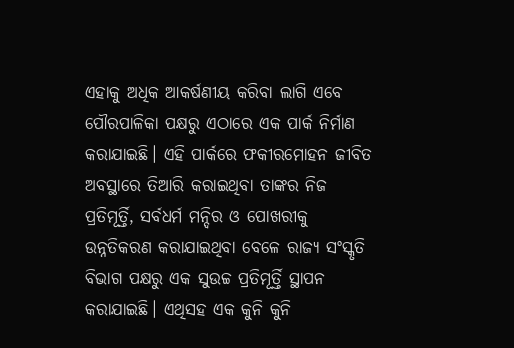ଏହାକୁ ଅଧିକ ଆକର୍ଷଣୀୟ କରିବା ଲାଗି ଏବେ ପୌରପାଳିକା ପକ୍ଷରୁ ଏଠାରେ ଏକ ପାର୍କ ନିର୍ମାଣ କରାଯାଇଛି। ଏହି ପାର୍କରେ ଫକୀରମୋହନ ଜୀବିତ ଅବସ୍ଥାରେ ତିଆରି କରାଇଥିବା ତାଙ୍କର ନିଜ ପ୍ରତିମୂର୍ତ୍ତି, ସର୍ବଧର୍ମ ମନ୍ଦିର ଓ ପୋଖରୀକୁ ଉନ୍ନତିକରଣ କରାଯାଇଥିବା ବେଳେ ରାଜ୍ୟ ସଂସ୍କୃତି ବିଭାଗ ପକ୍ଷରୁ ଏକ ସୁଉଚ୍ଚ ପ୍ରତିମୂର୍ତ୍ତି ସ୍ଥାପନ କରାଯାଇଛି। ଏଥିସହ ଏକ କୁନି କୁନି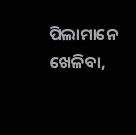ପିଲାମାନେ ଖେଳିବା,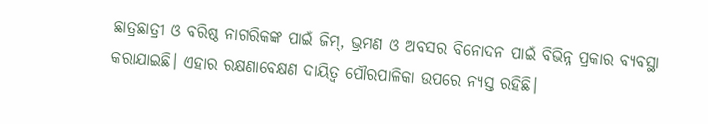ଛାତ୍ରଛାତ୍ରୀ ଓ ବରିଷ୍ଠ ନାଗରିକଙ୍କ ପାଇଁ ଜିମ୍‌, ଭ୍ରମଣ ଓ ଅବସର ବିନୋଦନ ପାଇଁ ବିଭିନ୍ନ ପ୍ରକାର ବ୍ୟବସ୍ଥା କରାଯାଇଛି। ଏହାର ରକ୍ଷଣାବେକ୍ଷଣ ଦାୟିତ୍ବ ପୌରପାଳିକା ଉପରେ ନ୍ୟସ୍ତ ରହିଛି।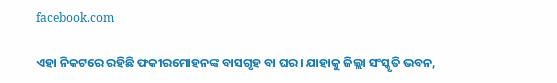facebook.com

ଏହା ନିକଟରେ ରହିଛି ଫକୀରମୋହନଙ୍କ ବାସଗୃହ ବା ଘର। ଯାହାକୁ ଜିଲ୍ଲା ସଂସ୍କୃତି ଭବନ,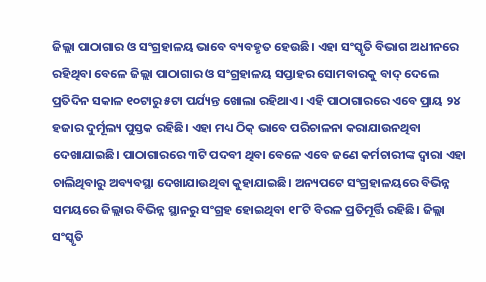ଜିଲ୍ଲା ପାଠାଗାର ଓ ସଂଗ୍ରହାଳୟ ଭାବେ ବ୍ୟବହୃତ ହେଉଛି। ଏହା ସଂସ୍କୃତି ବିଭାଗ ଅଧୀନରେ ରହିଥିବା ବେଳେ ଜିଲ୍ଲା ପାଠାଗାର ଓ ସଂଗ୍ରହାଳୟ ସପ୍ତାହର ସୋମବାରକୁ ବାଦ୍‌ ଦେଲେ ପ୍ରତିଦିନ ସକାଳ ୧୦ଟାରୁ ୫ଟା ପର୍ଯ୍ୟନ୍ତ ଖୋଲା ରହିଥାଏ। ଏହି ପାଠାଗାରରେ ଏବେ ପ୍ରାୟ ୨୪ ହଜାର ଦୁର୍ମୂଲ୍ୟ ପୁସ୍ତକ ରହିଛି। ଏହା ମଧ୍ୟ ଠିକ୍‌ ଭାବେ ପରିଚାଳନା କରାଯାଉନଥିବା ଦେଖାଯାଇଛି। ପାଠାଗାରରେ ୩ଟି ପଦବୀ ଥିବା ବେଳେ ଏବେ ଜଣେ କର୍ମଚାରୀଙ୍କ ଦ୍ବାରା ଏହା ଚାଲିଥିବାରୁ ଅବ୍ୟବସ୍ଥା ଦେଖାଯାଉଥିବା କୁହାଯାଇଛି। ଅନ୍ୟପଟେ ସଂଗ୍ରହାଳୟରେ ବିଭିନ୍ନ ସମୟରେ ଜିଲ୍ଲାର ବିଭିନ୍ନ ସ୍ଥାନରୁ ସଂଗ୍ରହ ହୋଇଥିବା ୧୮ଟି ବିରଳ ପ୍ରତିମୂର୍ତ୍ତି ରହିଛି। ଜିଲ୍ଲା ସଂସ୍କୃତି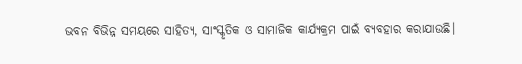ଭବନ ବିଭିନ୍ନ ସମୟରେ ସାହିତ୍ୟ, ସାଂସ୍କୃତିକ ଓ ସାମାଜିକ କାର୍ଯ୍ୟକ୍ରମ ପାଇଁ ବ୍ୟବହାର କରାଯାଉଛି।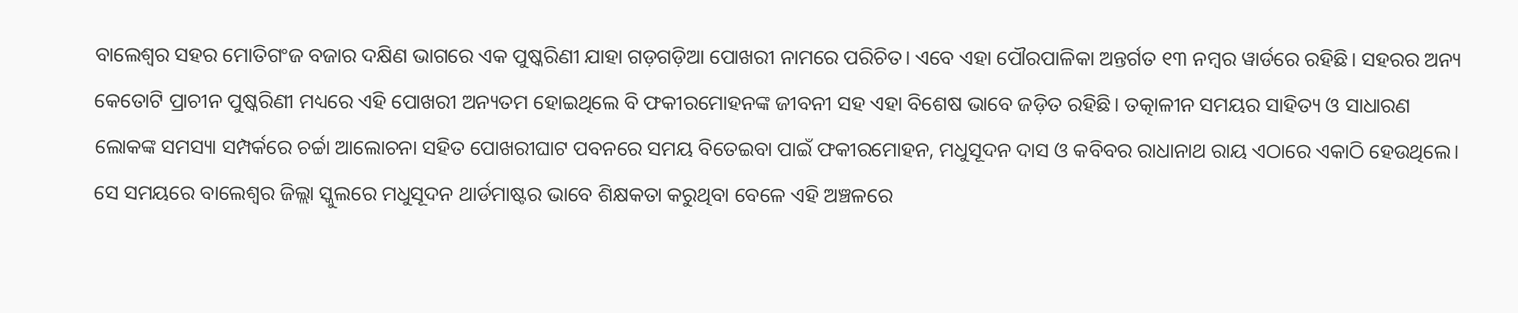ବାଲେଶ୍ବର ସହର ମୋତିଗଂଜ ବଜାର ଦକ୍ଷିଣ ଭାଗରେ ଏକ ପୁଷ୍କରିଣୀ ଯାହା ଗଡ଼ଗଡ଼ିଆ ପୋଖରୀ ନାମରେ ପରିଚିତ। ଏବେ ଏହ‌ା ପୌରପାଳିକା ଅନ୍ତର୍ଗତ ୧୩ ନମ୍ବର ୱାର୍ଡରେ ରହିଛି। ସହରର ଅନ୍ୟ କେତୋଟି ପ୍ରାଚୀନ ପୁଷ୍କରିଣୀ ମଧ୍ୟରେ ଏହି ପୋଖରୀ ଅନ୍ୟତମ ହୋଇଥିଲେ ବି ଫକୀରମୋହନଙ୍କ ଜୀବନୀ ‌ସହ ଏହା ବିଶେଷ ଭାବେ ଜଡ଼ିତ ରହିଛି। ତତ୍କାଳୀନ ସମୟର ସାହିତ୍ୟ ଓ ସାଧାରଣ ଲୋକଙ୍କ ସମସ୍ୟା ସମ୍ପର୍କରେ ଚର୍ଚ୍ଚା ଆଲୋଚନା ସହିତ ପୋଖରୀଘାଟ ପବନରେ ସମୟ ବିତେଇବା ପାଇଁ ଫକୀରମୋହନ, ମଧୁସୂଦନ ଦାସ ଓ କବିବର ରାଧାନାଥ ରାୟ ଏଠାରେ ଏକାଠି ହେଉଥିଲେ। ସେ ସମୟରେ ବାଲେଶ୍ବର ଜିଲ୍ଲା ସ୍କୁଲରେ ମଧୁସୂଦନ ଥାର୍ଡମାଷ୍ଟର ଭାବେ ଶିକ୍ଷକତା କରୁଥିବା ବେଳେ ଏହି ଅଞ୍ଚଳରେ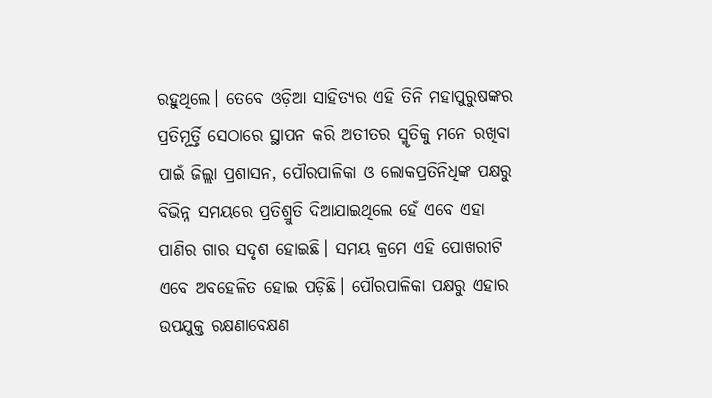ରହୁଥିଲେ। ତେବେ ଓଡ଼ିଆ ସାହିତ୍ୟର ଏହି ତିନି ମହାପୁରୁଷଙ୍କର ପ୍ରତିମୂର୍ତ୍ତି ସେଠାରେ ସ୍ଥାପନ କରି ଅତୀତର ସ୍ମୃତିକୁ ମନେ ରଖିବା ପାଇଁ ଜିଲ୍ଲା ପ୍ରଶାସନ, ପୌରପାଳିକା ଓ ଲୋକପ୍ରତିନିଧିଙ୍କ ପକ୍ଷରୁ ବିଭିନ୍ନ ସମୟରେ ପ୍ରତିଶ୍ରୁତି ଦିଆଯାଇଥିଲେ ହେଁ ଏବେ ଏହା ପାଣିର ଗାର ସଦୃଶ ହୋଇଛି। ସମୟ କ୍ରମେ ଏହି ପୋଖରୀଟି ଏବେ ଅବହେଳିତ ହୋଇ ପଡ଼ିଛି। ପୌରପାଳିକା ପକ୍ଷରୁ ଏହାର ଉପଯୁକ୍ତ ରକ୍ଷଣାବେକ୍ଷଣ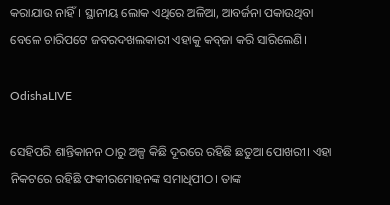କରାଯାଉ ନାହିଁ। ସ୍ଥାନୀୟ ଲୋକ ଏଥିରେ ଅଳିଆ, ଆବର୍ଜନା ପକାଉଥିବା ବେଳେ ଚାରିପଟେ ଜବରଦଖଲକାରୀ ଏହାକୁ କବ୍‌ଜା କରି ସାରିଲେଣି।

OdishaLIVE

ସେହିପରି ଶାନ୍ତିକାନନ ଠାରୁ ଅଳ୍ପ କିଛି ଦୂରରେ ରହିଛି ଛତୁଆ ପୋଖରୀ। ଏହା ନିକଟରେ ରହିଛି ଫକୀରମୋହନଙ୍କ ସମାଧିପୀଠ। ତାଙ୍କ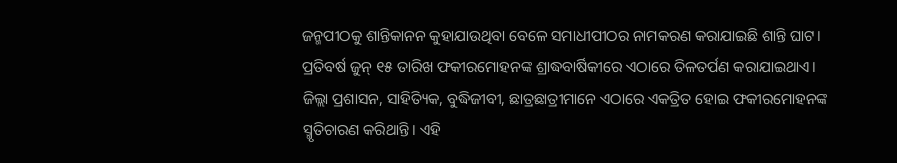ଜନ୍ମପୀଠକୁ ଶାନ୍ତିକାନନ କୁହାଯାଉଥିବା ବେଳେ ସମାଧୀପୀଠର ନାମକରଣ କରାଯାଇଛି ଶାନ୍ତି ଘାଟ। ପ୍ରତିବର୍ଷ ଜୁନ୍‌ ୧୫ ତାରିଖ ଫକୀରମୋହନଙ୍କ ଶ୍ରାଦ୍ଧବାର୍ଷିକୀରେ ଏଠାରେ ତିଳତର୍ପଣ କରାଯାଇଥାଏ। ଜିଲ୍ଲା ପ୍ରଶାସନ, ସାହିତ୍ୟିକ, ବୁଦ୍ଧିଜୀବୀ, ଛାତ୍ରଛାତ୍ରୀମାନେ ଏଠାରେ ଏକତ୍ରିତ ହୋଇ ଫକୀରମୋହନଙ୍କ ସ୍ମୃତିଚାରଣ କରିଥାନ୍ତି। ଏହି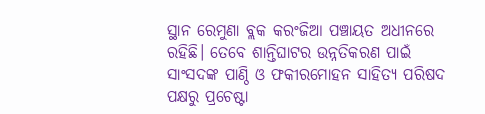ସ୍ଥାନ ରେମୁଣା ବ୍ଲକ କରଂଜିଆ ପଞ୍ଚାୟତ ଅଧୀନରେ ରହିଛି। ତେବେ ଶାନ୍ତିଘାଟର ଉନ୍ନତିକରଣ ପାଇଁ ସାଂସଦଙ୍କ ପାଣ୍ଠି ଓ ଫକୀରମୋହନ ସାହିତ୍ୟ ପରିଷଦ ପକ୍ଷରୁ ପ୍ରଚେଷ୍ଟା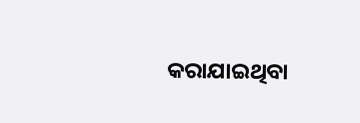କରାଯାଇଥିବା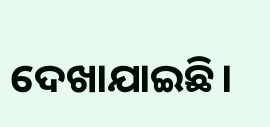ଦେଖାଯାଇଛି।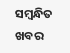ସମ୍ବନ୍ଧିତ ଖବର